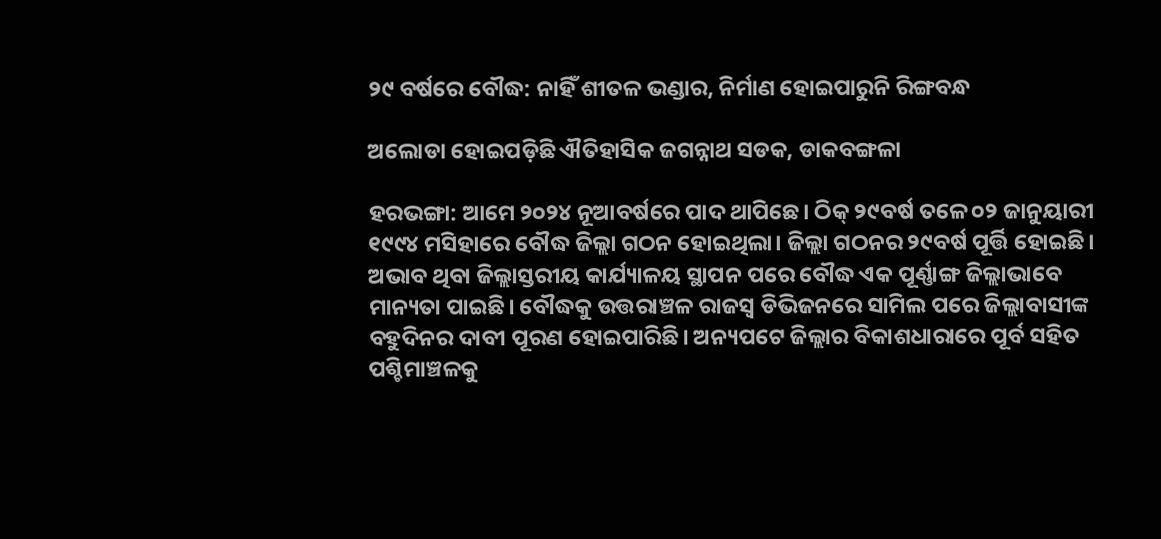୨୯ ବର୍ଷରେ ବୌଦ୍ଧ: ନାହିଁ ଶୀତଳ ଭଣ୍ଡାର, ନିର୍ମାଣ ହୋଇପାରୁନି ରିଙ୍ଗବନ୍ଧ

ଅଲୋଡା ହୋଇପଡ଼ିଛି ଐତିହାସିକ ଜଗନ୍ନାଥ ସଡକ, ଡାକବଙ୍ଗଳା

ହରଭଙ୍ଗା: ଆମେ ୨୦୨୪ ନୂଆବର୍ଷରେ ପାଦ ଥାପିଛେ। ଠିକ୍‌‌ ୨୯ବର୍ଷ ତଳେ ୦୨ ଜାନୁୟାରୀ ୧୯୯୪ ମସିହାରେ ବୌଦ୍ଧ ଜିଲ୍ଲା ଗଠନ ହୋଇଥିଲା। ଜିଲ୍ଲା ଗଠନର ୨୯ବର୍ଷ ପୂର୍ତ୍ତି ହୋଇଛି। ଅଭାବ ଥିବା ଜିଲ୍ଲାସ୍ତରୀୟ କାର୍ଯ୍ୟାଳୟ ସ୍ଥାପନ ପରେ ବୌଦ୍ଧ ଏକ ପୂର୍ଣ୍ଣାଙ୍ଗ ଜିଲ୍ଲାଭାବେ ମାନ୍ୟତା ପାଇଛି। ବୌଦ୍ଧକୁ ଉତ୍ତରାଞ୍ଚଳ ରାଜସ୍ୱ ଡିଭିଜନରେ ସାମିଲ ପରେ ଜିଲ୍ଲାବାସୀଙ୍କ ବହୁଦିନର ଦାବୀ ପୂରଣ ହୋଇପାରିଛି। ଅନ୍ୟପଟେ ଜିଲ୍ଲାର ବିକାଶଧାରାରେ ପୂର୍ବ ସହିତ ପଶ୍ଚିମାଞ୍ଚଳକୁ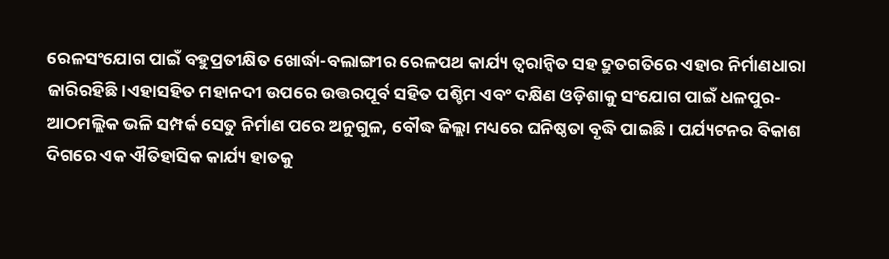ରେଳସଂଯୋଗ ପାଇଁ ବହୁପ୍ରତୀକ୍ଷିତ ଖୋର୍ଦ୍ଧା-ବଲାଙ୍ଗୀର ରେଳପଥ କାର୍ଯ୍ୟ ତ୍ୱରାନ୍ୱିତ ସହ ଦ୍ରୁତଗତିରେ ଏହାର ନିର୍ମାଣଧାରା ଜାରିରହିଛି।ଏହାସହିତ ମହାନଦୀ ଉପରେ ଉତ୍ତରପୂର୍ବ ସହିତ ପଶ୍ଚିମ ଏବଂ ଦକ୍ଷିଣ ଓଡ଼ିଶାକୁ ସଂଯୋଗ ପାଇଁ ଧଳପୁର-ଆଠମଲ୍ଲିକ ଭଳି ସମ୍ପର୍କ ସେତୁ ନିର୍ମାଣ ପରେ ଅନୁଗୁଳ, ବୌଦ୍ଧ ଜିଲ୍ଲା ମଧ୍ୟରେ ଘନିଷ୍ଠତା ବୃଦ୍ଧି ପାଇଛି। ପର୍ଯ୍ୟଟନର ବିକାଶ ଦିଗରେ ଏକ ଐତିହାସିକ କାର୍ଯ୍ୟ ହାତକୁ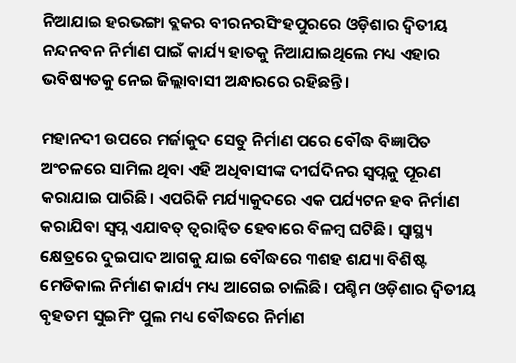ନିଆଯାଇ ହରଭଙ୍ଗା ବ୍ଲକର ବୀରନରସିଂହପୁରରେ ଓଡ଼ିଶାର ଦ୍ୱିତୀୟ ନନ୍ଦନବନ ନିର୍ମାଣ ପାଇଁ କାର୍ଯ୍ୟ ହାତକୁ ନିଆଯାଇଥିଲେ ମଧ୍ୟ ଏହାର ଭବିଷ୍ୟତକୁ ନେଇ ଜିଲ୍ଲାବାସୀ ଅନ୍ଧାରରେ ରହିଛନ୍ତି।

ମହାନଦୀ ଉପରେ ମର୍ଜାକୁଦ ସେତୁ ନିର୍ମାଣ ପରେ ବୌଦ୍ଧ ବିଜ୍ଞାପିତ ଅଂଚଳରେ ସାମିଲ ଥିବା ଏହି ଅଧିବାସୀଙ୍କ ଦୀର୍ଘଦିନର ସ୍ୱପ୍ନକୁ ପୂରଣ କରାଯାଇ ପାରିଛି। ଏପରିକି ମର୍ଯ୍ୟାକୁଦରେ ଏକ ପର୍ଯ୍ୟଟନ ହବ ନିର୍ମାଣ କରାଯିବା ସ୍ୱପ୍ନ ଏଯାବତ୍ ତ୍ୱରାନ୍ୱିତ ହେବାରେ ବିଳମ୍ବ ଘଟିଛି। ସ୍ୱାସ୍ଥ୍ୟ କ୍ଷେତ୍ରରେ ଦୁଇପାଦ ଆଗକୁ ଯାଇ ବୌଦ୍ଧରେ ୩ଶହ ଶଯ୍ୟା ବିଶିଷ୍ଟ ମେଡିକାଲ ନିର୍ମାଣ କାର୍ଯ୍ୟ ମଧ୍ୟ ଆଗେଇ ଚାଲିଛି। ପଶ୍ଚିମ ଓଡ଼ିଶାର ଦ୍ୱିତୀୟ ବୃହତମ ସୁଇମିଂ ପୁଲ ମଧ୍ୟ ବୌଦ୍ଧରେ ନିର୍ମାଣ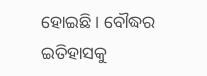ହୋଇଛି। ବୌଦ୍ଧର ଇତିହାସକୁ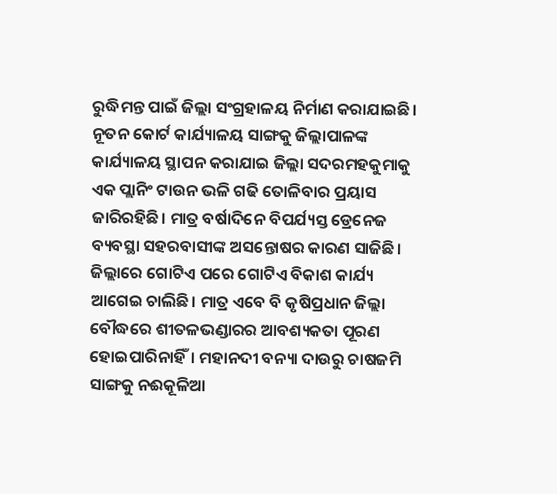ରୁଦ୍ଧିମନ୍ତ ପାଇଁ ଜିଲ୍ଲା ସଂଗ୍ରହାଳୟ ନିର୍ମାଣ କରାଯାଇଛି। ନୂତନ କୋର୍ଟ କାର୍ଯ୍ୟାଳୟ ସାଙ୍ଗକୁ ଜିଲ୍ଲାପାଳଙ୍କ କାର୍ଯ୍ୟାଳୟ ସ୍ଥାପନ କରାଯାଇ ଜିଲ୍ଲା ସଦରମହକୁମାକୁ ଏକ ପ୍ଲାନିଂ ଟାଉନ ଭଳି ଗଢି ତୋଳିବାର ପ୍ରୟାସ ଜାରିରହିଛି। ମାତ୍ର ବର୍ଷାଦିନେ ବିପର୍ଯ୍ୟସ୍ତ ଡ୍ରେନେଜ ବ୍ୟବସ୍ଥା ସହରବାସୀଙ୍କ ଅସନ୍ତୋଷର କାରଣ ସାଜିଛି। ଜିଲ୍ଲାରେ ଗୋଟିଏ ପରେ ଗୋଟିଏ ବିକାଶ କାର୍ଯ୍ୟ ଆଗେଇ ଚାଲିଛି। ମାତ୍ର ଏବେ ବି କୃଷିପ୍ରଧାନ ଜିଲ୍ଲା ବୌଦ୍ଧରେ ଶୀତଳଭଣ୍ଡାରର ଆବଶ୍ୟକତା ପୂରଣ ହୋଇପାରିନାହିଁ। ମହାନଦୀ ବନ୍ୟା ଦାଉରୁ ଚାଷଜମି ସାଙ୍ଗକୁ ନଈକୂଳିଆ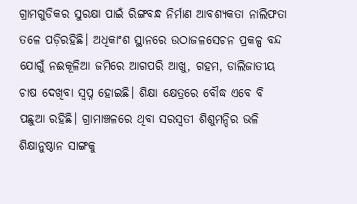ଗ୍ରାମଗୁଡିକର ସୁରକ୍ଷା ପାଇଁ ରିଙ୍ଗବନ୍ଧ ନିର୍ମାଣ ଆବଶ୍ୟକତା ନାଲିଫତା ତଳେ ପଡ଼ିରହିଛି। ଅଧିକାଂଶ ସ୍ଥାନରେ ଉଠାଜଳସେଚନ ପ୍ରକଳ୍ପ ବନ୍ଦ ଯୋଗୁଁ ନଈକୂଳିଆ ଜମିରେ ଆଗପରି ଆଖୁ, ଗହମ, ଡାଲିଜାତୀୟ ଚାଷ ଦେଖିବା ସ୍ୱପ୍ନ ହୋଇଛି। ଶିକ୍ଷା କ୍ଷେତ୍ରରେ ବୌଦ୍ଧ ଏବେ ବି ପଛୁଆ ରହିଛି। ଗ୍ରାମାଞ୍ଚଳରେ ଥିବା ସରସ୍ୱତୀ ଶିଶୁମନ୍ଦିର ଭଳି ଶିକ୍ଷାନୁଷ୍ଠାନ ସାଙ୍ଗକୁ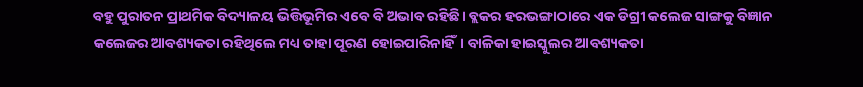ବହୁ ପୁରାତନ ପ୍ରାଥମିକ ବିଦ୍ୟାଳୟ ଭିତ୍ତିଭୂମିର ଏବେ ବି ଅଭାବ ରହିଛି। ବ୍ଲକର ହରଭଙ୍ଗାଠାରେ ଏକ ଡିଗ୍ରୀ କଲେଜ ସାଙ୍ଗକୁ ବିଜ୍ଞାନ କଲେଜର ଆବଶ୍ୟକତା ରହିଥିଲେ ମଧ୍ୟ ତାହା ପୂରଣ ହୋଇପାରିନାହିଁ। ବାଳିକା ହାଇସ୍କୁଲର ଆବଶ୍ୟକତା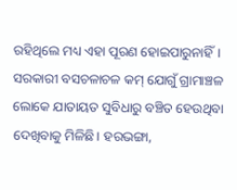ରହିଥିଲେ ମଧ୍ୟ ଏହା ପୂରଣ ହୋଇପାରୁନାହିଁ। ସରକାରୀ ବସଚଳାଚଳ କମ୍‌‌ ଯୋଗୁଁ ଗ୍ରାମାଞ୍ଚଳ ଲୋକେ ଯାତାୟତ ସୁବିଧାରୁ ବଞ୍ଚିତ ହେଉଥିବା ଦେଖିବାକୁ ମିଳିଛି। ହରଭଙ୍ଗା,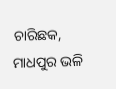ଚାରିଛକ, ମାଧପୁର ଭଳି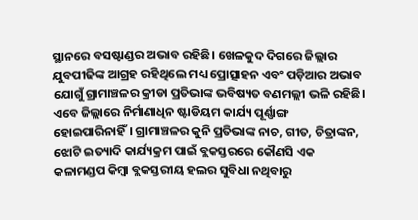ସ୍ଥାନରେ ବସଷ୍ଟାଣ୍ଡର ଅଭାବ ରହିଛି। ଖେଳକୁଦ ଦିଗରେ ଜିଲ୍ଲାର ଯୁବପୀଢିଙ୍କ ଆଗ୍ରହ ରହିଥିଲେ ମଧ୍ୟ ପ୍ରୋତ୍ସାହନ ଏବଂ ପଡ଼ିଆର ଅଭାବ ଯୋଗୁଁ ଗ୍ରାମାଞ୍ଚଳର କ୍ରୀଡା ପ୍ରତିଭାଙ୍କ ଭବିଷ୍ୟତ ବଣମଲ୍ଲୀ ଭଳି ରହିଛି। ଏବେ ଜିଲ୍ଲାରେ ନିର୍ମାଣାଧିନ ଷ୍ଟାଡିୟମ କାର୍ଯ୍ୟ ପୂର୍ଣ୍ଣାଙ୍ଗ ହୋଇପାରିନାହିଁ। ଗ୍ରାମାଞ୍ଚଳର କୁନି ପ୍ରତିଭାଙ୍କ ନାଚ, ଗୀତ, ଚିତ୍ରାଙ୍କନ, ଝୋଟି ଇତ୍ୟାଦି କାର୍ଯ୍ୟକ୍ରମ ପାଇଁ ବ୍ଲକସ୍ତରରେ କୌଣସି ଏକ କଳାମଣ୍ଡପ କିମ୍ବା ବ୍ଲକସ୍ତରୀୟ ହଲର ସୁବିଧା ନଥିବାରୁ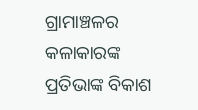ଗ୍ରାମାଞ୍ଚଳର କଳାକାରଙ୍କ ପ୍ରତିଭାଙ୍କ ବିକାଶ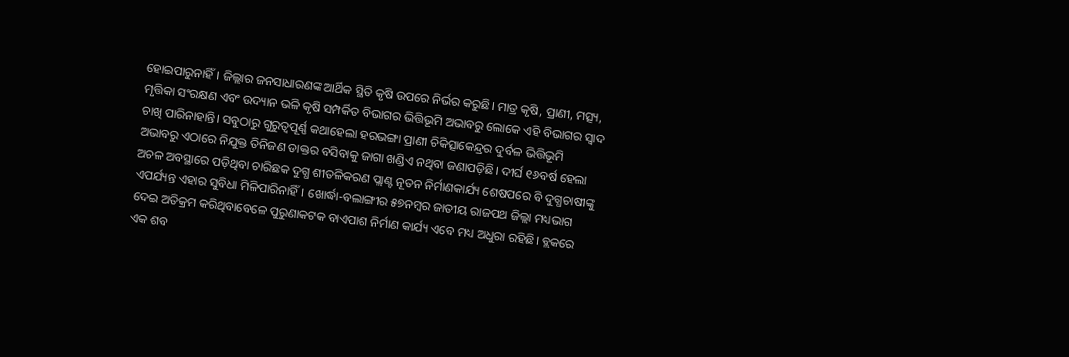ହୋଇପାରୁନାହିଁ। ଜିଲ୍ଲାର ଜନସାଧାରଣଙ୍କ ଆର୍ଥିକ ସ୍ଥିତି କୃଷି ଉପରେ ନିର୍ଭର କରୁଛି। ମାତ୍ର କୃଷି, ପ୍ରାଣୀ, ମତ୍ସ୍ୟ, ମୃତ୍ତିକା ସଂରକ୍ଷଣ ଏବଂ ଉଦ୍ୟାନ ଭଳି କୃଷି ସମ୍ପର୍କିତ ବିଭାଗର ଭିତ୍ତିଭୂମି ଅଭାବରୁ ଲୋକେ ଏହି ବିଭାଗର ସ୍ୱାଦ ଚାଖି ପାରିନାହାନ୍ତି। ସବୁଠାରୁ ଗୁରୁତ୍ୱପୂର୍ଣ୍ଣ କଥାହେଲା ହରଭଙ୍ଗା ପ୍ରାଣୀ ଚିକିତ୍ସାକେନ୍ଦ୍ରର ଦୁର୍ବଳ ଭିତ୍ତିଭୂମି ଅଭାବରୁ ଏଠାରେ ନିଯୁକ୍ତ ତିନିଜଣ ଡାକ୍ତର ବସିବାକୁ ଜାଗା ଖଣ୍ଡିଏ ନଥିବା ଜଣାପଡ଼ିଛି। ଦୀର୍ଘ ୧୬ବର୍ଷ ହେଲା ଅଚଳ ଅବସ୍ଥାରେ ପଡ଼ିଥିବା ଚାରିଛକ ଦୁଗ୍ଧ ଶୀତଳିକରଣ ପ୍ଲାଣ୍ଟ ନୂତନ ନିର୍ମାଣକାର୍ଯ୍ୟ ଶେଷପରେ ବି ଦୁଗ୍ଧଚାଷୀଙ୍କୁ ଏପର୍ଯ୍ୟନ୍ତ ଏହାର ସୁବିଧା ମିଳିପାରିନାହିଁ। ଖୋର୍ଦ୍ଧା-ବଲାଙ୍ଗୀର ୫୭ନମ୍ବର ଜାତୀୟ ରାଜପଥ ଜିଲ୍ଲା ମଧ୍ୟଭାଗ ଦେଇ ଅତିକ୍ରମ କରିଥିବାବେଳେ ପୁରୁଣାକଟକ ବାଏପାଶ ନିର୍ମାଣ କାର୍ଯ୍ୟ ଏବେ ମଧ୍ୟ ଅଧୁରା ରହିଛି। ବ୍ଲକରେ ଏକ ଶବ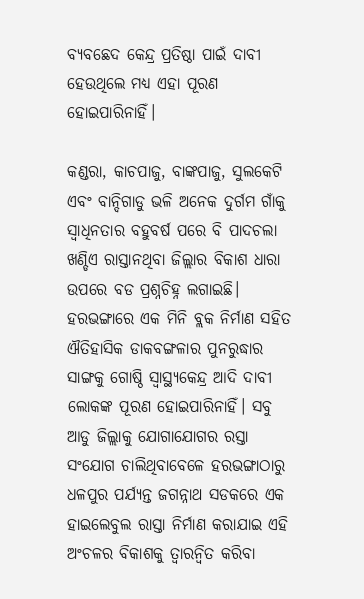ବ୍ୟବଛେଦ କେନ୍ଦ୍ର ପ୍ରତିଷ୍ଠା ପାଇଁ ଦାବୀ ହେଉଥିଲେ ମଧ୍ୟ ଏହା ପୂରଣ ହୋଇପାରିନାହିଁ।

କଣ୍ଡରା, କାଚପାଜୁ, ବାଙ୍କପାଜୁ, ସୁଲକେଟି ଏବଂ ବାନ୍ଦିଗାଡୁ ଭଳି ଅନେକ ଦୁର୍ଗମ ଗାଁକୁ ସ୍ୱାଧିନତାର ବହୁବର୍ଷ ପରେ ବି ପାଦଚଲା ଖଣ୍ଡିଏ ରାସ୍ତାନଥିବା ଜିଲ୍ଲାର ବିକାଶ ଧାରା ଉପରେ ବଡ ପ୍ରଶ୍ନଚିହ୍ନ ଲଗାଇଛି। ହରଭଙ୍ଗାରେ ଏକ ମିନି ବ୍ଲକ ନିର୍ମାଣ ସହିତ ଐତିହାସିକ ଡାକବଙ୍ଗଳାର ପୁନରୁଦ୍ଧାର ସାଙ୍ଗକୁ ଗୋଷ୍ଠି ସ୍ୱାସ୍ଥ୍ୟକେନ୍ଦ୍ର ଆଦି ଦାବୀ ଲୋକଙ୍କ ପୂରଣ ହୋଇପାରିନାହିଁ। ସବୁ ଆଡୁ ଜିଲ୍ଲାକୁ ଯୋଗାଯୋଗର ରସ୍ତା ସଂଯୋଗ ଚାଲିଥିବାବେଳେ ହରଭଙ୍ଗାଠାରୁ ଧଳପୁର ପର୍ଯ୍ୟନ୍ତ ଜଗନ୍ନାଥ ସଡକରେ ଏକ ହାଇଲେବୁଲ ରାସ୍ତା ନିର୍ମାଣ କରାଯାଇ ଏହି ଅଂଚଳର ବିକାଶକୁ ତ୍ୱାରନ୍ୱିତ କରିବା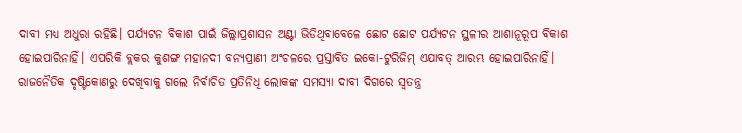ଦାବୀ ମଧ୍ୟ ଅଧୁରା ରହିଛି। ପର୍ଯ୍ୟଟନ ବିକାଶ ପାଇଁ ଜିଲ୍ଲାପ୍ରଶାସନ ଅଣ୍ଟା ଭିଡିଥିବାବେଳେ ଛୋଟ ଛୋଟ ପର୍ଯ୍ୟଟନ ସ୍ଥଳୀର ଆଶାନୂରୂପ ବିକାଶ ହୋଇପାରିନାହିଁ। ଏପରିକି ବ୍ଲକର କୁଶଙ୍ଗ ମହାନଦୀ ବନ୍ୟପ୍ରାଣୀ ଅଂଚଳରେ ପ୍ରସ୍ତାବିତ ଇକୋ-ଟୁରିଜିମ୍‌‌ ଏଯାବତ୍‌‌ ଆରମ୍ଭ ହୋଇପାରିନାହିଁ। ରାଜନୈତିକ ଦୃଷ୍ଟିକୋଣରୁ ଦେଖିବାକୁ ଗଲେ ନିର୍ବାଚିତ ପ୍ରତିନିଧି ଲୋକଙ୍କ ସମସ୍ୟା ଦାବୀ ଦିଗରେ ସ୍ୱତନ୍ତ୍ର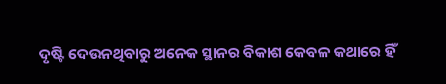ଦୃଷ୍ଟି ଦେଉନଥିବାରୁ ଅନେକ ସ୍ଥାନର ବିକାଶ କେବଳ କଥାରେ ହିଁ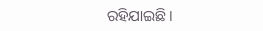ରହିଯାଇଛି।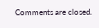Comments are closed.